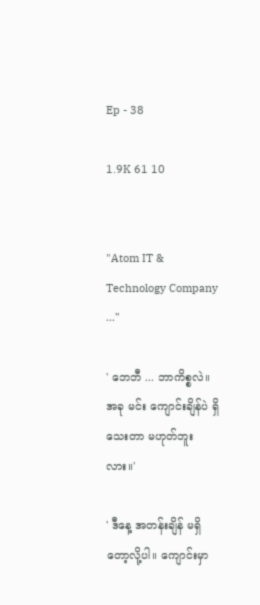Ep - 38

1.9K 61 10


"Atom IT & Technology Company ..."

' ဘေဘီ ... ဘာကိစ္စလဲ။ အခု မင်း ကျောင်းချိန်ပဲ ရှိသေးတာ မဟုတ်ဘူးလား။'

' ဒီနေ့ အတန်းချိန် မရှိတော့လို့ပါ။ ကျောင်းမှာ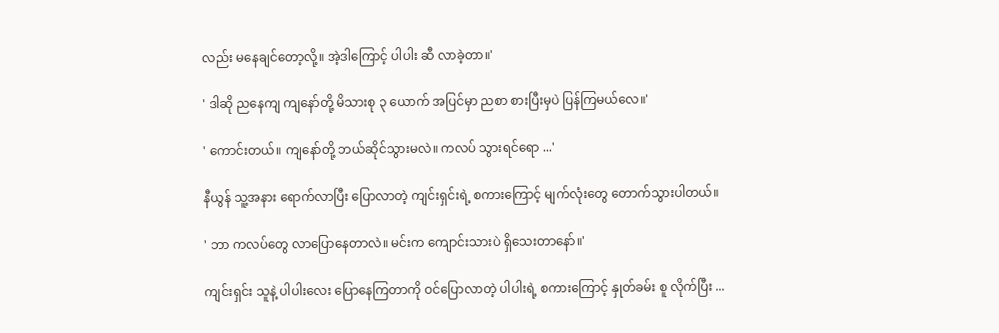လည်း မနေချင်တော့လို့။ အဲ့ဒါကြောင့် ပါပါး ဆီ လာခဲ့တာ။'

' ဒါဆို ညနေကျ ကျနော်တို့ မိသားစု ၃ ယောက် အပြင်မှာ ညစာ စားပြီးမှပဲ ပြန်ကြမယ်လေ။'

' ကောင်းတယ်။ ကျနော်တို့ ဘယ်ဆိုင်သွားမလဲ။ ကလပ် သွားရင်ရော ...'

နီယွန် သူ့အနား ရောက်လာပြီး ပြောလာတဲ့ ကျင်းရှင်းရဲ့ စကားကြောင့် မျက်လုံးတွေ တောက်သွားပါတယ်။

' ဘာ ကလပ်တွေ လာပြောနေတာလဲ။ မင်းက ကျောင်းသားပဲ ရှိသေးတာနော်။'

ကျင်းရှင်း သူနဲ့ ပါပါးလေး ပြောနေကြတာကို ဝင်ပြောလာတဲ့ ပါပါးရဲ့ စကားကြောင့် နှုတ်ခမ်း စူ လိုက်ပြီး ...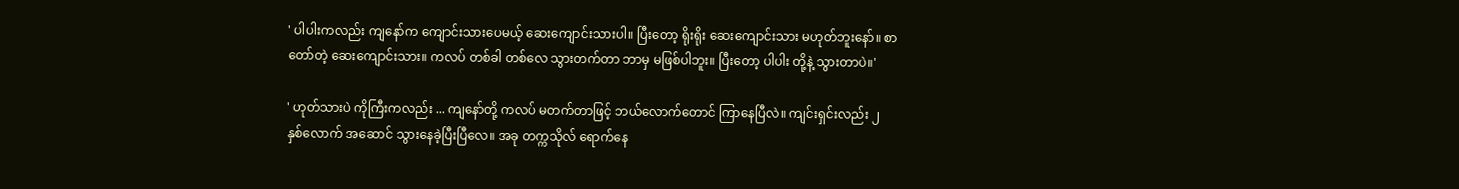' ပါပါးကလည်း ကျနော်က ကျောင်းသားပေမယ့် ဆေးကျောင်းသားပါ။ ပြီးတော့ ရိုးရိုး ဆေးကျောင်းသား မဟုတ်ဘူးနော်။ စာတော်တဲ့ ဆေးကျောင်းသား။ ကလပ် တစ်ခါ တစ်လေ သွားတက်တာ ဘာမှ မဖြစ်ပါဘူး။ ပြီးတော့ ပါပါး တို့နဲ့ သွားတာပဲ။'

' ဟုတ်သားပဲ ကိုကြီးကလည်း ... ကျနော်တို့ ကလပ် မတက်တာဖြင့် ဘယ်လောက်တောင် ကြာနေပြီလဲ။ ကျင်းရှင်းလည်း ၂ နှစ်လောက် အဆောင် သွားနေခဲ့ပြီးပြီလေ။ အခု တက္ကသိုလ် ရောက်နေ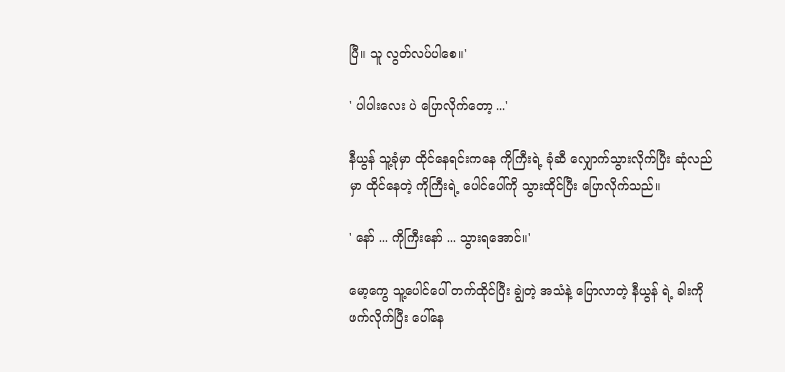ပြီ။ သူ လွတ်လပ်ပါစေ။'

' ပါပါးလေး ပဲ ပြောလိုက်တော့ ...'

နီယွန် သူ့ခုံမှာ ထိုင်နေရင်းကနေ ကိုကြီးရဲ့ ခုံဆီ လျှောက်သွားလိုက်ပြီး ဆုံလည်မှာ ထိုင်နေတဲ့ ကိုကြီးရဲ့ ပေါင်ပေါ်ကို သွားထိုင်ပြီး ပြောလိုက်သည်။

' နော် ... ကိုကြီးနော် ... သွားရအောင်။'

မော့ကွေ သူ့ပေါင်ပေါ် တက်ထိုင်ပြီး ချွဲတဲ့ အသံနဲ့ ပြောလာတဲ့ နီယွန် ရဲ့ ခါးကို ဖက်လိုက်ပြီး ပေါ်နေ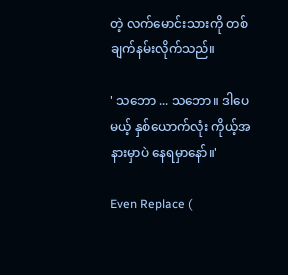တဲ့ လက်မောင်းသားကို တစ်ချက်နမ်းလိုက်သည်။

' သဘော ... သဘော။ ဒါပေမယ့် နှစ်ယောက်လုံး ကိုယ့်အနားမှာပဲ နေရမှာနော်။'

Even Replace (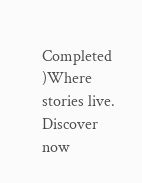Completed )Where stories live. Discover now